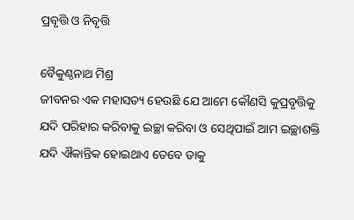ପ୍ରବୃତ୍ତି ଓ ନିବୃତ୍ତି

ବୈକୁଣ୍ଠନାଥ ମିଶ୍ର
ଜୀବନର ଏକ ମହାସତ୍ୟ ହେଉଛି ଯେ ଆମେ କୌଣସି କୁପ୍ରବୃତ୍ତିକୁ ଯଦି ପରିହାର କରିବାକୁ ଇଚ୍ଛା କରିବା ଓ ସେଥିପାଇଁ ଆମ ଇଚ୍ଛାଶକ୍ତି ଯଦି ଐକାନ୍ତିକ ହୋଇଥାଏ ତେବେ ତାକୁ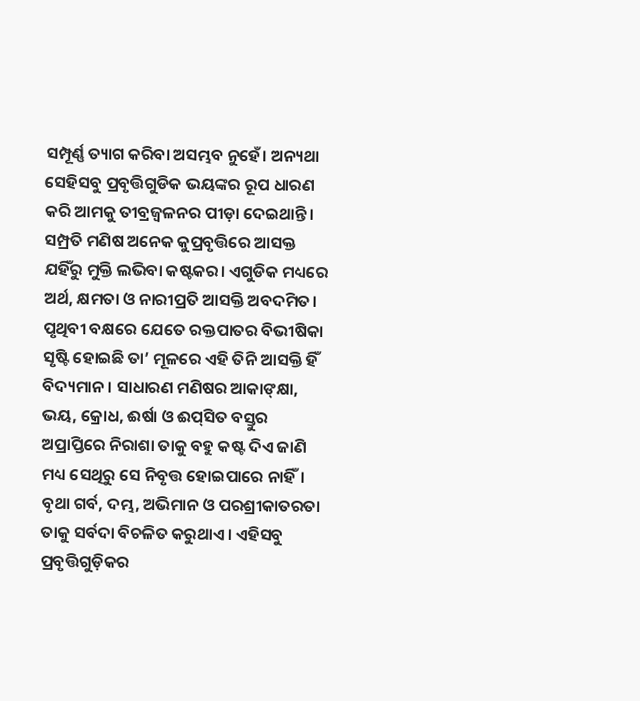ସମ୍ପୂର୍ଣ୍ଣ ତ୍ୟାଗ କରିବା ଅସମ୍ଭବ ନୁହେଁ। ଅନ୍ୟଥା ସେହିସବୁ ପ୍ରବୃତ୍ତିଗୁଡିକ ଭୟଙ୍କର ରୂପ ଧାରଣ କରି ଆମକୁ ତୀବ୍ରଜ୍ୱଳନର ପୀଡ଼ା ଦେଇଥାନ୍ତି। ସମ୍ପ୍ରତି ମଣିଷ ଅନେକ କୁପ୍ରବୃତ୍ତିରେ ଆସକ୍ତ ଯହିଁରୁ ମୁକ୍ତି ଲଭିବା କଷ୍ଟକର। ଏଗୁଡିକ ମଧ୍ୟରେ ଅର୍ଥ, କ୍ଷମତା ଓ ନାରୀପ୍ରତି ଆସକ୍ତି ଅବଦମିତ। ପୃଥିବୀ ବକ୍ଷରେ ଯେତେ ରକ୍ତପାତର ବିଭୀଷିକା ସୃଷ୍ଟି ହୋଇଛି ତା’ ମୂଳରେ ଏହି ତିନି ଆସକ୍ତି ହିଁ ବିଦ୍ୟମାନ। ସାଧାରଣ ମଣିଷର ଆକାଙ୍‌କ୍ଷା, ଭୟ, କ୍ରୋଧ, ଈର୍ଷା ଓ ଈପ୍‌ସିତ ବସ୍ତୁର ଅପ୍ରାପ୍ତିରେ ନିରାଶା ତାକୁ ବହୁ କଷ୍ଟ ଦିଏ ଜାଣି ମଧ୍ୟ ସେଥିରୁ ସେ ନିବୃତ୍ତ ହୋଇପାରେ ନାହିଁ। ବୃଥା ଗର୍ବ, ଦମ୍ଭ, ଅଭିମାନ ଓ ପରଶ୍ରୀକାତରତା ତାକୁ ସର୍ବଦା ବିଚଳିତ କରୁଥାଏ। ଏହିସବୁ ପ୍ରବୃତ୍ତିଗୁଡ଼ିକର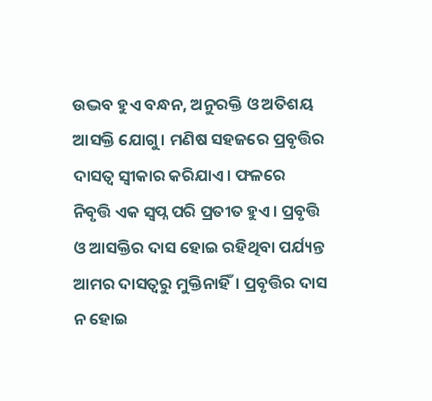ଉଦ୍ଭବ ହୁଏ ବନ୍ଧନ, ଅନୁରକ୍ତି ଓ ଅତିଶୟ ଆସକ୍ତି ଯୋଗୁ। ମଣିଷ ସହଜରେ ପ୍ରବୃତ୍ତିର ଦାସତ୍ୱ ସ୍ବୀକାର କରିଯାଏ। ଫଳରେ ନିବୃତ୍ତି ଏକ ସ୍ବପ୍ନ ପରି ପ୍ରତୀତ ହୁଏ। ପ୍ରବୃତ୍ତି ଓ ଆସକ୍ତିର ଦାସ ହୋଇ ରହିଥିବା ପର୍ଯ୍ୟନ୍ତ ଆମର ଦାସତ୍ୱରୁ ମୁକ୍ତିନାହିଁ। ପ୍ରବୃତ୍ତିର ଦାସ ନ ହୋଇ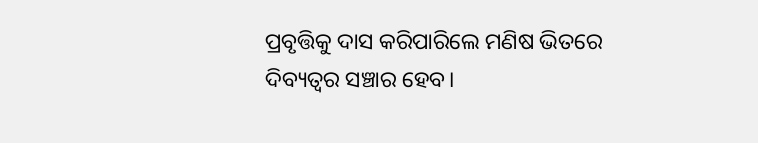ପ୍ରବୃତ୍ତିକୁ ଦାସ କରିପାରିଲେ ମଣିଷ ଭିତରେ ଦିବ୍ୟତ୍ୱର ସଞ୍ଚାର ହେବ।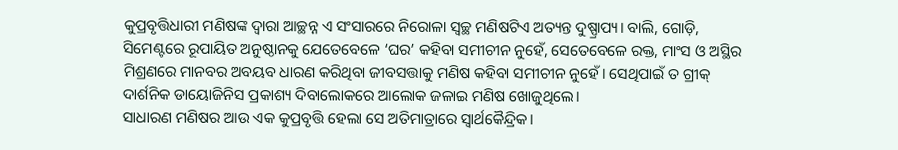କୁପ୍ରବୃତ୍ତିଧାରୀ ମଣିଷଙ୍କ ଦ୍ୱାରା ଆଚ୍ଛନ୍ନ ଏ ସଂସାରରେ ନିରୋଳା ସ୍ବଚ୍ଛ ମଣିଷଟିଏ ଅତ୍ୟନ୍ତ ଦୁଷ୍ପ୍ରାପ୍ୟ। ବାଲି, ଗୋଡ଼ି, ସିମେଣ୍ଟରେ ରୂପାୟିତ ଅନୁଷ୍ଠାନକୁ ଯେତେବେଳେ ‘ଘର’ କହିବା ସମୀଚୀନ ନୁହେଁ, ସେତେବେଳେ ରକ୍ତ, ମାଂସ ଓ ଅସ୍ଥିର ମିଶ୍ରଣରେ ମାନବର ଅବୟବ ଧାରଣ କରିଥିବା ଜୀବସତ୍ତାକୁ ମଣିଷ କହିବା ସମୀଚୀନ ନୁହେଁ। ସେଥିପାଇଁ ତ ଗ୍ରୀକ୍‌ ଦାର୍ଶନିକ ଡାୟୋଜିନିସ ପ୍ରକାଶ୍ୟ ଦିବାଲୋକରେ ଆଲୋକ ଜଳାଇ ମଣିଷ ଖୋଜୁଥିଲେ।
ସାଧାରଣ ମଣିଷର ଆଉ ଏକ କୁପ୍ରବୃତ୍ତି ହେଲା ସେ ଅତିମାତ୍ରାରେ ସ୍ବାର୍ଥକୈନ୍ଦ୍ରିକ।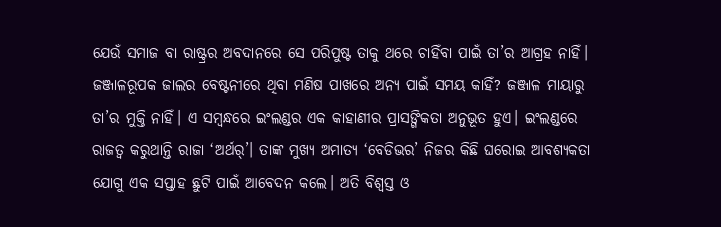ଯେଉଁ ସମାଜ ବା ରାଷ୍ଟ୍ରର ଅବଦାନରେ ସେ ପରିପୁଷ୍ଟ ତାକୁ ଥରେ ଚାହିଁବା ପାଇଁ ତା’ର ଆଗ୍ରହ ନାହିଁ। ଜଞ୍ଜାଳରୂପକ ଜାଲର ବେଷ୍ଟନୀରେ ଥିବା ମଣିଷ ପାଖରେ ଅନ୍ୟ ପାଇଁ ସମୟ କାହିଁ? ଜଞ୍ଜାଳ ମାୟାରୁ ତା’ର ମୁକ୍ତି ନାହିଁ। ଏ ସମ୍ବନ୍ଧରେ ଇଂଲଣ୍ଡର ଏକ କାହାଣୀର ପ୍ରାସଙ୍ଗିକତା ଅନୁଭୂତ ହୁଏ। ଇଂଲଣ୍ଡରେ ରାଜତ୍ୱ କରୁଥାନ୍ତି ରାଜା ‘ଅର୍ଥର୍‌’। ତାଙ୍କ ମୁଖ୍ୟ ଅମାତ୍ୟ ‘ବେଡିଭର’ ନିଜର କିଛି ଘରୋଇ ଆବଶ୍ୟକତା ଯୋଗୁ ଏକ ସପ୍ତାହ ଛୁଟି ପାଇଁ ଆବେଦନ କଲେ। ଅତି ବିଶ୍ୱସ୍ତ ଓ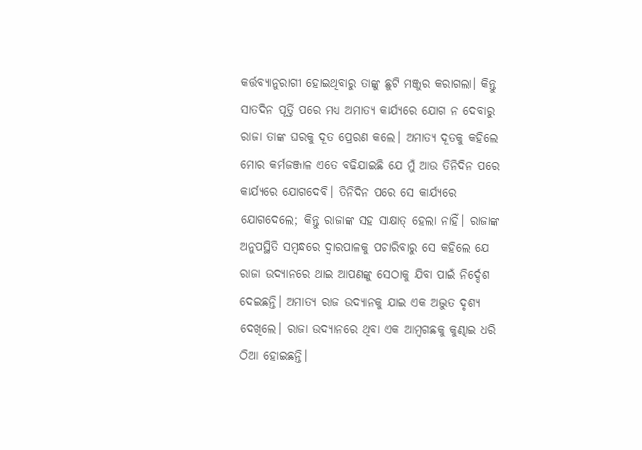କର୍ତ୍ତବ୍ୟାନୁରାଗୀ ହୋଇଥିବାରୁ ତାଙ୍କୁ ଛୁଟି ମଞ୍ଜୁର କରାଗଲା। କିନ୍ତୁ ସାତଦିନ ପୂର୍ତ୍ତି ପରେ ମଧ୍ୟ ଅମାତ୍ୟ କାର୍ଯ୍ୟରେ ଯୋଗ ନ ଦେବାରୁ ରାଜା ତାଙ୍କ ଘରକୁ ଦୂତ ପ୍ରେରଣ କଲେ। ଅମାତ୍ୟ ଦୂତକୁ କହିଲେ ମୋର କର୍ମଜଞ୍ଜାଳ ଏତେ ବଢିଯାଇଛି ଯେ ମୁଁ ଆଉ ତିନିଦିନ ପରେ କାର୍ଯ୍ୟରେ ଯୋଗଦେବି। ତିନିଦିନ ପରେ ସେ କାର୍ଯ୍ୟରେ ଯୋଗଦେଲେ; କିନ୍ତୁ ରାଜାଙ୍କ ସହ ସାକ୍ଷାତ୍‌ ହେଲା ନାହିଁ। ରାଜାଙ୍କ ଅନୁପସ୍ଥିତି ସମ୍ବନ୍ଧରେ ଦ୍ୱାରପାଳକୁ ପଚାରିବାରୁ ସେ କହିଲେ ଯେ ରାଜା ଉଦ୍ୟାନରେ ଥାଇ ଆପଣଙ୍କୁ ସେଠାକୁ ଯିବା ପାଇଁ ନିର୍ଦ୍ଦେଶ ଦେଇଛନ୍ତି। ଅମାତ୍ୟ ରାଜ ଉଦ୍ୟାନକୁ ଯାଇ ଏକ ଅଦ୍ଭୁତ ଦୃଶ୍ୟ ଦେଖିଲେ। ରାଜା ଉଦ୍ୟାନରେ ଥିବା ଏକ ଆମ୍ବଗଛକୁ କୁଣ୍ଢାଇ ଧରି ଠିଆ ହୋଇଛନ୍ତି।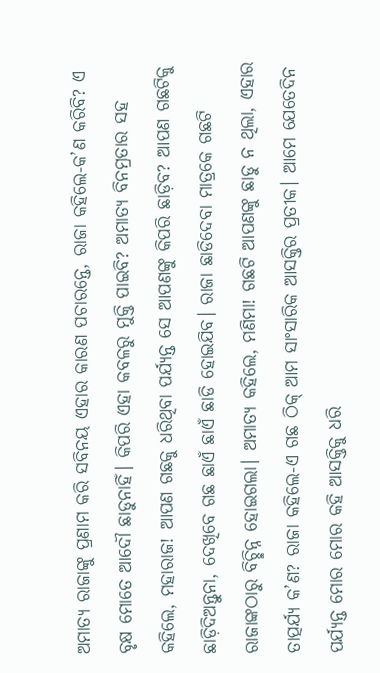ଅମାତ୍ୟ ରାଜାଙ୍କୁ ପ୍ରଣାମ କରି ସବିନୟ ଏହାର କାରଣ ପଚାରନ୍ତେ, ରାଜା କହିଲେ-କ’ଣ କରିବି? ଏ ବୃକ୍ଷ ମୋତେ ଆଦୌ ଛାଡୁନାହିଁ। କିପରି ଏହା କବଳରୁ ମୁକ୍ତି ପାଇବି? ଅମାତ୍ୟ ବିନମ୍ରତାର ସହ କହିଲେ, ମହାରାଜ! ଆପଣ ଗଛକୁ ଧରିଥିବା ପର୍ଯ୍ୟନ୍ତ ସେ ଆପଣଙ୍କୁ କିପରି ଛାଡ଼ିବ? ଆପଣ ଗଛଟିକୁ ଛାଡ଼ିଦିଅନ୍ତୁନା, ଦେଖିବେ ଗଛ ଛାଏଁ ଛାଏଁ ଛାଡି ହୋଇଯିବ। ରାଜା ଛାଡିଦେବା ମାତ୍ରକେ ଗଛଟି ରାଜାଙ୍କଠାରୁ ବିଚ୍ଛିନ୍ନ ହୋଇଗଲା। ଅମାତ୍ୟ କହିଲେ, ମଣିମା! ଗଛଟି ଆପଣଙ୍କୁ ଛାଡୁ ନ ଥିଲା, ଏହାର ତାତ୍ପର୍ଯ୍ୟ କ’ଣ? ରାଜା କହିଲେ-ଏ ଗଛ ଠିକ୍‌ ଆମ ସାଂସାରିକ ଆସକ୍ତିର ପ୍ରତୀକ। ଆମେ ଯେତେଦିନ ପର୍ଯ୍ୟନ୍ତ ମୋର ମୋର କହି ଆସକ୍ତିକୁ ଧରି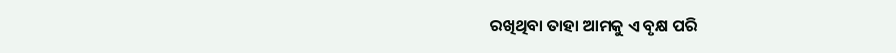ରଖିଥିବା ତାହା ଆମକୁ ଏ ବୃକ୍ଷ ପରି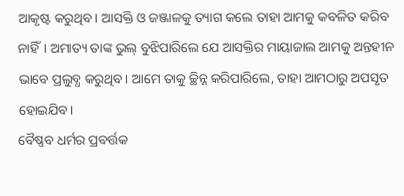ଆକୃଷ୍ଟ କରୁଥିବ। ଆସକ୍ତି ଓ ଜଞ୍ଜାଳକୁ ତ୍ୟାଗ କଲେ ତାହା ଆମକୁ କବଳିତ କରିବ ନାହିଁ। ଅମାତ୍ୟ ତାଙ୍କ ଭୁଲ୍‌ ବୁଝିପାରିଲେ ଯେ ଆସକ୍ତିର ମାୟାଜାଲ ଆମକୁ ଅନ୍ତହୀନ ଭାବେ ପ୍ରଲୁବ୍ଧ କରୁଥିବ। ଆମେ ତାକୁ ଚ୍ଛିନ୍ନ କରିପାରିଲେ, ତାହା ଆମଠାରୁ ଅପସୃତ ହୋଇଯିବ।
ବୈଷ୍ଣବ ଧର୍ମର ପ୍ରବର୍ତ୍ତକ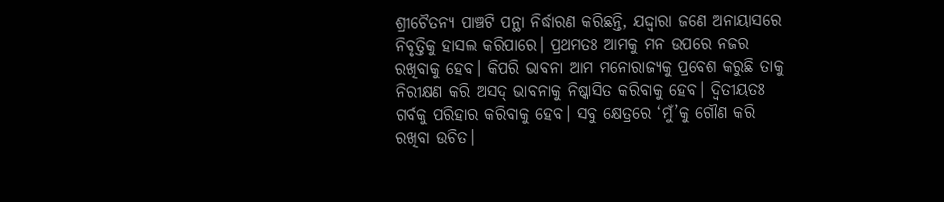ଶ୍ରୀଚୈତନ୍ୟ ପାଞ୍ଚଟି ପନ୍ଥା ନିର୍ଦ୍ଧାରଣ କରିଛନ୍ତି, ଯଦ୍ଦ୍ବାରା ଜଣେ ଅନାୟାସରେ ନିବୃତ୍ତିକୁ ହାସଲ କରିପାରେ। ପ୍ରଥମତଃ ଆମକୁ ମନ ଉପରେ ନଜର ରଖିବାକୁ ହେବ। କିପରି ଭାବନା ଆମ ମନୋରାଜ୍ୟକୁ ପ୍ରବେଶ କରୁଛି ତାକୁ ନିରୀକ୍ଷଣ କରି ଅସଦ୍‌ ଭାବନାକୁ ନିଷ୍କାସିତ କରିବାକୁ ହେବ। ଦ୍ୱିତୀୟତଃ ଗର୍ବକୁ ପରିହାର କରିବାକୁ ହେବ। ସବୁ କ୍ଷେତ୍ରରେ ‘ମୁଁ’କୁ ଗୌଣ କରି ରଖିବା ଉଚିତ।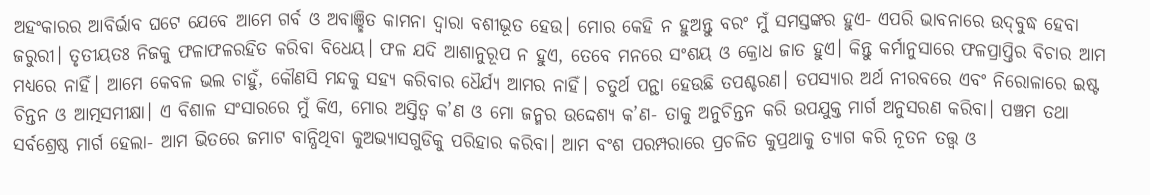ଅହଂକାରର ଆବିର୍ଭାବ ଘଟେ ଯେବେ ଆମେ ଗର୍ବ ଓ ଅବାଞ୍ଛିତ କାମନା ଦ୍ୱାରା ବଶୀଭୂତ ହେଉ। ମୋର କେହି ନ ହୁଅନ୍ତୁ ବରଂ ମୁଁ ସମସ୍ତଙ୍କର ହୁଏ- ଏପରି ଭାବନାରେ ଉଦ୍‌ବୁଦ୍ଧ ହେବା ଜରୁରୀ। ତୃତୀୟତଃ ନିଜକୁ ଫଳାଫଳରହିତ କରିବା ବିଧେୟ। ଫଳ ଯଦି ଆଶାନୁରୂପ ନ ହୁଏ, ତେବେ ମନରେ ସଂଶୟ ଓ କ୍ରୋଧ ଜାତ ହୁଏ। କିନ୍ତୁ କର୍ମାନୁସାରେ ଫଳପ୍ରାପ୍ତିର ବିଚାର ଆମ ମଧ୍ୟରେ ନାହିଁ। ଆମେ କେବଳ ଭଲ ଚାହୁଁ, କୌଣସି ମନ୍ଦକୁ ସହ୍ୟ କରିବାର ଧୈର୍ଯ୍ୟ ଆମର ନାହିଁ। ଚତୁର୍ଥ ପନ୍ଥା ହେଉଛି ତପଶ୍ଚରଣ। ତପସ୍ୟାର ଅର୍ଥ ନୀରବରେ ଏବଂ ନିରୋଳାରେ ଇଷ୍ଟ ଚିନ୍ତନ ଓ ଆତ୍ମସମୀକ୍ଷା। ଏ ବିଶାଳ ସଂସାରରେ ମୁଁ କିଏ, ମୋର ଅସ୍ତିତ୍ୱ କ’ଣ ଓ ମୋ ଜନ୍ମର ଉଦ୍ଦେଶ୍ୟ କ’ଣ- ତାକୁ ଅନୁଚିନ୍ତନ କରି ଉପଯୁକ୍ତ ମାର୍ଗ ଅନୁସରଣ କରିବା। ପଞ୍ଚମ ତଥା ସର୍ବଶ୍ରେଷ୍ଠ ମାର୍ଗ ହେଲା- ଆମ ଭିତରେ ଜମାଟ ବାନ୍ଧିଥିବା କୁଅଭ୍ୟାସଗୁଡିକୁ ପରିହାର କରିବା। ଆମ ବଂଶ ପରମ୍ପରାରେ ପ୍ରଚଳିତ କୁପ୍ରଥାକୁ ତ୍ୟାଗ କରି ନୂତନ ତତ୍ତ୍ୱ ଓ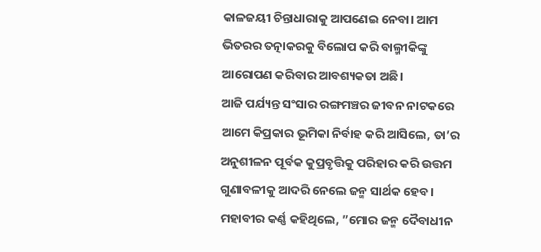କାଳଜୟୀ ଚିନ୍ତାଧାରାକୁ ଆପଣେଇ ନେବା। ଆମ ଭିତରର ତତ୍ନାକରକୁ ବିଲୋପ କରି ବାଲ୍ମୀକିଙ୍କୁ ଆରୋପଣ କରିବାର ଆବଶ୍ୟକତା ଅଛି।
ଆଜି ପର୍ଯ୍ୟନ୍ତ ସଂସାର ରଙ୍ଗମଞ୍ଚର ଜୀବନ ନାଟକରେ ଆମେ କିପ୍ରକାର ଭୂମିକା ନିର୍ବାହ କରି ଆସିଲେ, ତା’ର ଅନୁଶୀଳନ ପୂର୍ବକ କୁପ୍ରବୃତ୍ତିକୁ ପରିହାର କରି ଉତ୍ତମ ଗୁଣାବଳୀକୁ ଆଦରି ନେଲେ ଜନ୍ମ ସାର୍ଥକ ହେବ। ମହାବୀର କର୍ଣ୍ଣ କହିଥିଲେ, ”ମୋର ଜନ୍ମ ଦୈବାଧୀନ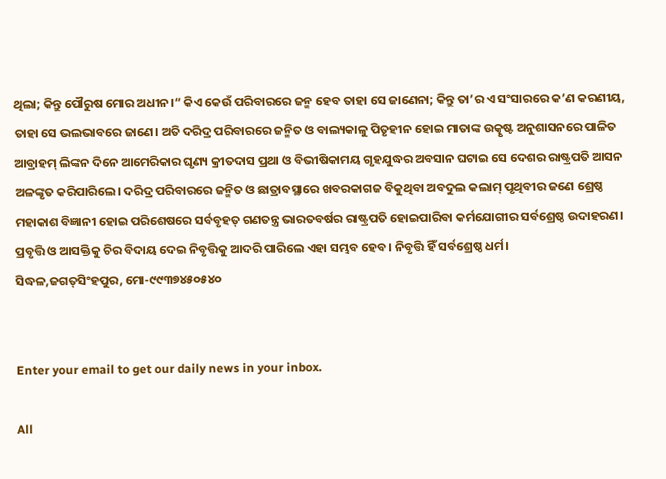ଥିଲା; କିନ୍ତୁ ପୌରୁଷ ମୋର ଅଧୀନ।“ କିଏ କେଉଁ ପରିବାରରେ ଜନ୍ମ ହେବ ତାହା ସେ ଜାଣେନା; କିନ୍ତୁ ତା’ର ଏ ସଂସାରରେ କ’ଣ କରଣୀୟ, ତାହା ସେ ଭଲଭାବରେ ଜାଣେ। ଅତି ଦରିଦ୍ର ପରିବାରରେ ଜନ୍ମିତ ଓ ବାଲ୍ୟକାଳୁ ପିତୃହୀନ ହୋଇ ମାତାଙ୍କ ଉତ୍କୃଷ୍ଟ ଅନୁଶାସନରେ ପାଳିତ ଆବ୍ରାହମ୍‌ ଲିଙ୍କନ ଦିନେ ଆମେରିକାର ଘୃଣ୍ୟ କ୍ରୀତଦାସ ପ୍ରଥା ଓ ବିଭୀଷିକାମୟ ଗୃହଯୁଦ୍ଧର ଅବସାନ ଘଟାଇ ସେ ଦେଶର ରାଷ୍ଟ୍ରପତି ଆସନ ଅଳଙ୍କୃତ କରିପାରିଲେ। ଦରିଦ୍ର ପରିବାରରେ ଜନ୍ମିତ ଓ ଛାତ୍ରାବସ୍ଥାରେ ଖବରକାଗଜ ବିକୁଥିବା ଅବଦୁଲ କଲାମ୍‌ ପୃଥିବୀର ଜଣେ ଶ୍ରେଷ୍ଠ ମହାକାଶ ବିଜ୍ଞାନୀ ହୋଇ ପରିଶେଷରେ ସର୍ବବୃହତ୍‌ ଗଣତନ୍ତ୍ର ଭାରତବର୍ଷର ରାଷ୍ଟ୍ରପତି ହୋଇପାରିବା କର୍ମଯୋଗୀର ସର୍ବଶ୍ରେଷ୍ଠ ଉଦାହରଣ। ପ୍ରବୃତ୍ତି ଓ ଆସକ୍ତିକୁ ଚିର ବିଦାୟ ଦେଇ ନିବୃତ୍ତିକୁ ଆଦରି ପାରିଲେ ଏହା ସମ୍ଭବ ହେବ। ନିବୃତ୍ତି ହିଁ ସର୍ବଶ୍ରେଷ୍ଠ ଧର୍ମ।
ସିଦ୍ଧଳ,ଜଗତ୍‌ସିଂହପୁର, ମୋ-୯୯୩୭୪୫୦୫୪୦


Enter your email to get our daily news in your inbox.

All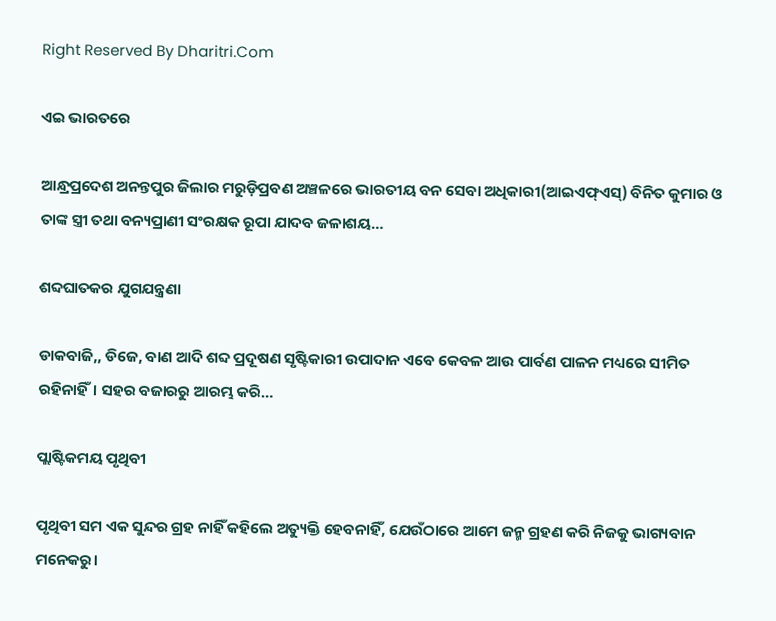Right Reserved By Dharitri.Com

ଏଇ ଭାରତରେ

ଆନ୍ଧ୍ରପ୍ରଦେଶ ଅନନ୍ତପୁର ଜିଲାର ମରୁଡ଼ିପ୍ରବଣ ଅଞ୍ଚଳରେ ଭାରତୀୟ ବନ ସେବା ଅଧିକାରୀ(ଆଇଏଫ୍‌ଏସ୍‌) ବିନିତ କୁମାର ଓ ତାଙ୍କ ସ୍ତ୍ରୀ ତଥା ବନ୍ୟପ୍ରାଣୀ ସଂରକ୍ଷକ ରୂପା ଯାଦବ ଜଳାଶୟ…

ଶବ୍ଦଘାତକର ଯୁଗଯନ୍ତ୍ରଣା

ଡାକବାଜି,, ଡିଜେ, ବାଣ ଆଦି ଶବ୍ଦ ପ୍ରଦୂଷଣ ସୃଷ୍ଟିକାରୀ ଉପାଦାନ ଏବେ କେବଳ ଆଉ ପାର୍ବଣ ପାଳନ ମଧ୍ୟରେ ସୀମିତ ରହିନାହିଁ। ସହର ବଜାରରୁ ଆରମ୍ଭ କରି…

ପ୍ଲାଷ୍ଟିକମୟ ପୃଥିବୀ

ପୃଥିବୀ ସମ ଏକ ସୁନ୍ଦର ଗ୍ରହ ନାହିଁ କହିଲେ ଅତ୍ୟୁକ୍ତି ହେବନାହିଁ, ଯେଉଁଠାରେ ଆମେ ଜନ୍ମ ଗ୍ରହଣ କରି ନିଜକୁ ଭାଗ୍ୟବାନ ମନେକରୁ।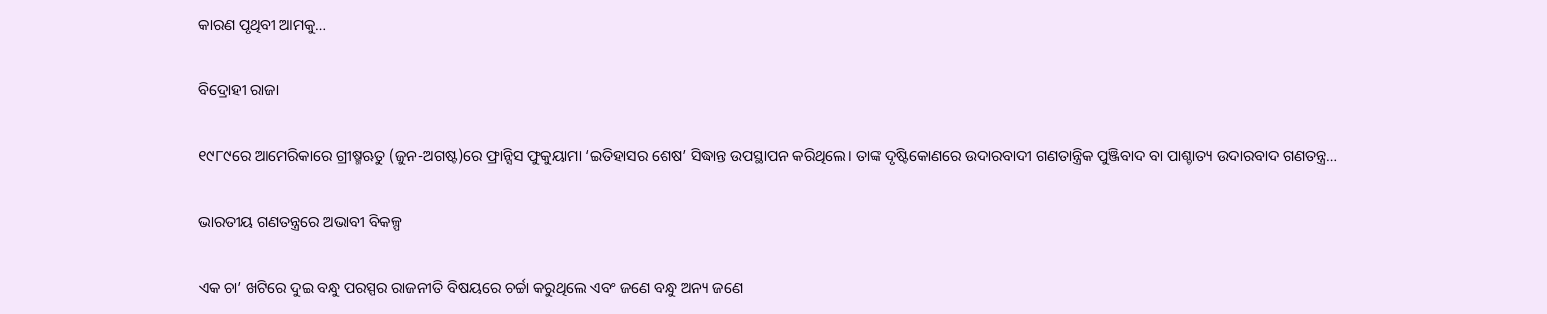କାରଣ ପୃଥିବୀ ଆମକୁ…

ବିଦ୍ରୋହୀ ରାଜା

୧୯୮୯ରେ ଆମେରିକାରେ ଗ୍ରୀଷ୍ମଋତୁ (ଜୁନ-ଅଗଷ୍ଟ)ରେ ଫ୍ରାନ୍ସିସ ଫୁକୁୟାମା ‘ଇତିହାସର ଶେଷ’ ସିଦ୍ଧାନ୍ତ ଉପସ୍ଥାପନ କରିଥିଲେ। ତାଙ୍କ ଦୃଷ୍ଟିକୋଣରେ ଉଦାରବାଦୀ ଗଣତାନ୍ତ୍ରିକ ପୁଞ୍ଜିବାଦ ବା ପାଶ୍ଚାତ୍ୟ ଉଦାରବାଦ ଗଣତନ୍ତ୍ର…

ଭାରତୀୟ ଗଣତନ୍ତ୍ରରେ ଅଭାବୀ ବିକଳ୍ପ

ଏକ ଚା’ ଖଟିରେ ଦୁଇ ବନ୍ଧୁ ପରସ୍ପର ରାଜନୀତି ବିଷୟରେ ଚର୍ଚ୍ଚା କରୁଥିଲେ ଏବଂ ଜଣେ ବନ୍ଧୁ ଅନ୍ୟ ଜଣେ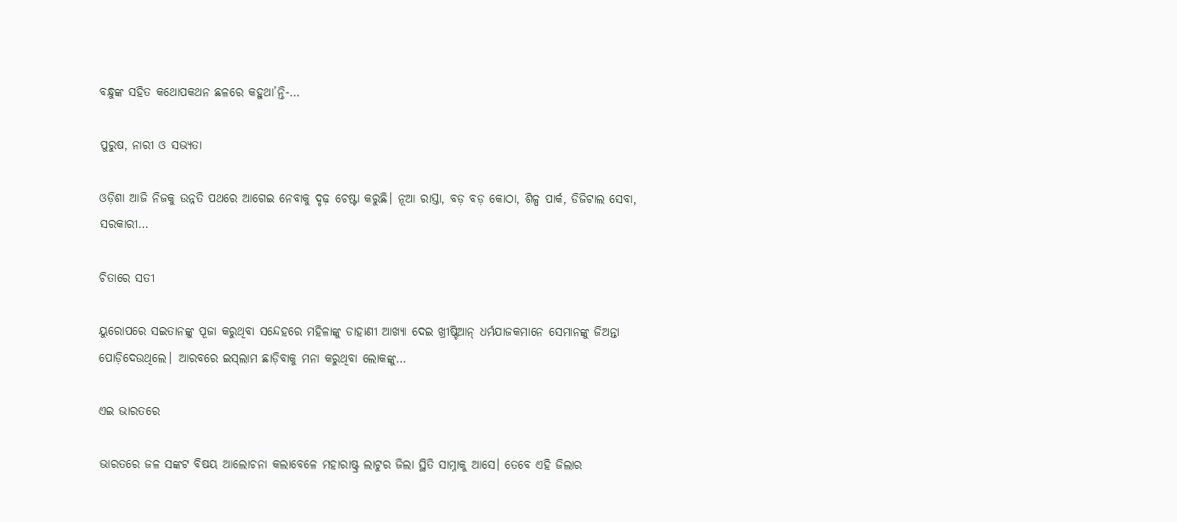ବନ୍ଧୁଙ୍କ ସହିତ କଥୋପକଥନ ଛଳରେ କହୁଥା’ନ୍ତି-…

ପୁରୁଷ, ନାରୀ ଓ ସଭ୍ୟତା

ଓଡ଼ିଶା ଆଜି ନିଜକୁ ଉନ୍ନତି ପଥରେ ଆଗେଇ ନେବାକୁ ଦୃଢ଼ ଚେଷ୍ଟା କରୁଛି। ନୂଆ ରାସ୍ତା, ବଡ଼ ବଡ଼ କୋଠା, ଶିଳ୍ପ ପାର୍କ, ଡିଜିଟାଲ ସେବା, ସରକାରୀ…

ଚିତାରେ ସତୀ

ୟୁରୋପରେ ସଇତାନଙ୍କୁ ପୂଜା କରୁଥିବା ସନ୍ଦେହରେ ମହିଳାଙ୍କୁ ଡାହାଣୀ ଆଖ୍ୟା ଦେଇ ଖ୍ରୀଷ୍ଟିଆନ୍‌ ଧର୍ମଯାଜକମାନେ ସେମାନଙ୍କୁ ଜିଅନ୍ତା ପୋଡ଼ିଦେଉଥିଲେ। ଆରବରେ ଇସ୍‌ଲାମ ଛାଡ଼ିବାକୁ ମନା କରୁଥିବା ଲୋକଙ୍କୁ…

ଏଇ ଭାରତରେ

ଭାରତରେ ଜଳ ସଙ୍କଟ ବିଷୟ ଆଲୋଚନା କଲାବେଳେ ମହାରାଷ୍ଟ୍ର ଲାଟୁର ଜିଲା ସ୍ଥିତି ସାମ୍ନାକୁ ଆସେ। ତେବେ ଏହି ଜିଲାର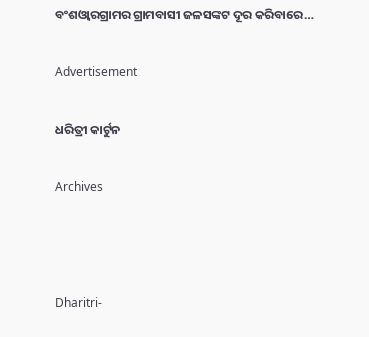ବଂଶଓ୍ବାରଗ୍ରାମର ଗ୍ରାମବାସୀ ଜଳସଙ୍କଟ ଦୂର କରିବାରେ…

Advertisement

ଧରିତ୍ରୀ କାର୍ଟୁନ

Archives



Dharitri-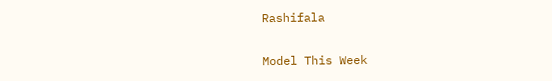Rashifala

Model This Week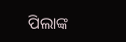ପିଲାଙ୍କ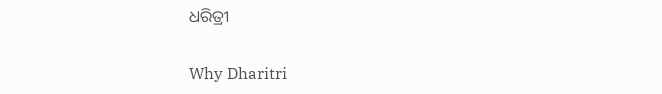ଧରିତ୍ରୀ

Why Dharitri